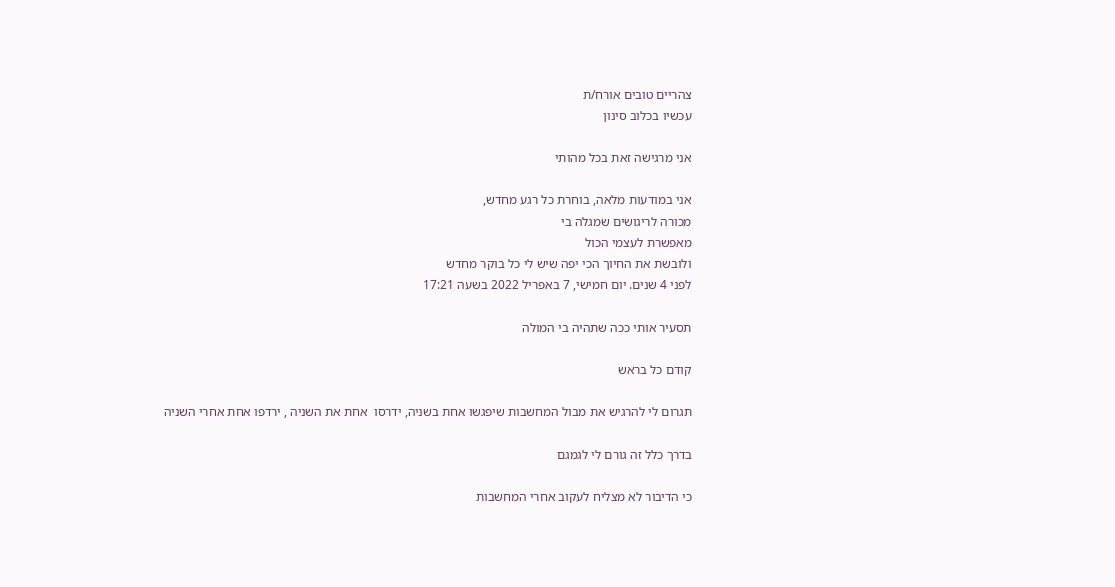צהריים טובים אורח/ת
עכשיו בכלוב סינון

אני מרגישה זאת בכל מהותי

אני במודעות מלאה, בוחרת כל רגע מחדש,
מכורה לריגושים שמגלה בי
מאפשרת לעצמי הכול
ולובשת את החיוך הכי יפה שיש לי כל בוקר מחדש
לפני 4 שנים. יום חמישי, 7 באפריל 2022 בשעה 17:21

תסעיר אותי ככה שתהיה בי המולה

קודם כל בראש

תגרום לי להרגיש את מבול המחשבות שיפגשו אחת בשניה, ידרסו  אחת את השניה , ירדפו אחת אחרי השניה

בדרך כלל זה גורם לי לגמגם

כי הדיבור לא מצליח לעקוב אחרי המחשבות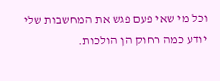וכל מי שאי פעם פגש את המחשבות שלי יודע כמה רחוק הן הולכות.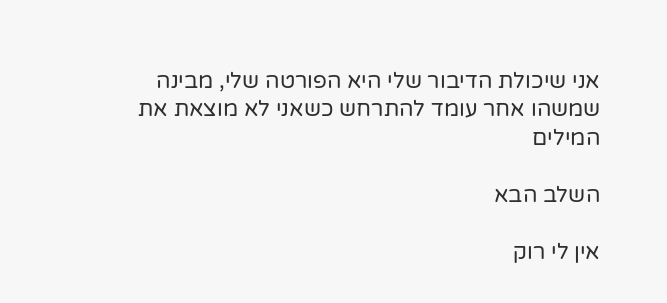אני שיכולת הדיבור שלי היא הפורטה שלי, מבינה שמשהו אחר עומד להתרחש כשאני לא מוצאת את המילים

השלב הבא

אין לי רוק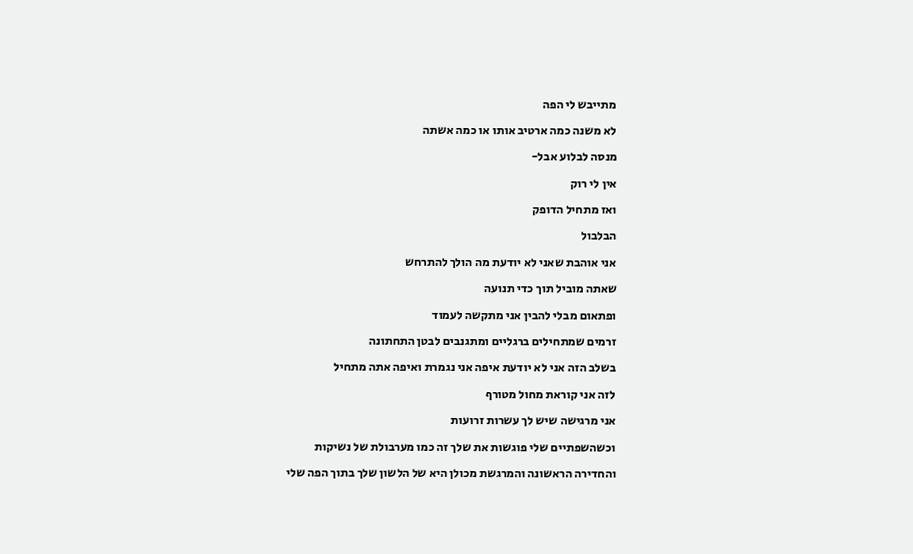מתייבש לי הפה

לא משנה כמה ארטיב אותו או כמה אשתה

מנסה לבלוע אבל-

אין לי רוק

ואז מתחיל הדופק

הבלבול

אני אוהבת שאני לא יודעת מה הולך להתרחש

שאתה מוביל תוך כדי תנועה

ופתאום מבלי להבין אני מתקשה לעמוד

זרמים שמתחילים ברגליים ומתגנבים לבטן התחתונה

בשלב הזה אני לא יודעת איפה אני נגמרת ואיפה אתה מתחיל

לזה אני קוראת מחול מטורף

אני מרגישה שיש לך עשרות זרועות

וכשהשפתיים שלי פוגשות את שלך זה כמו מערבולת של נשיקות

והחדירה הראשונה והמרגשת מכולן היא של הלשון שלך בתוך הפה שלי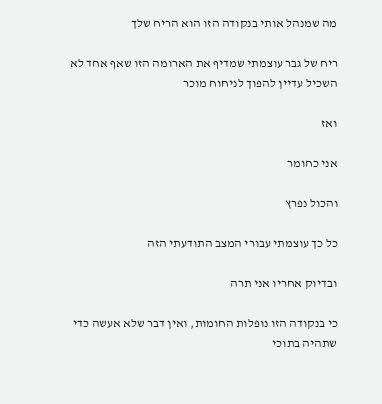מה שמנהל אותי בנקודה הזו הוא הריח שלך

ריח של גבר עוצמתי שמדיף את הארומה הזו שאף אחד לא השכיל עדיין להפוך לניחוח מוכר

ואז

אני כחומר

והכול נפרץ

כל כך עוצמתי עבורי המצב התודעתי הזה

ובדיוק אחריו אני תרה

כי בנקודה הזו נופלות החומות, ואין דבר שלא אעשה כדי שתהיה בתוכי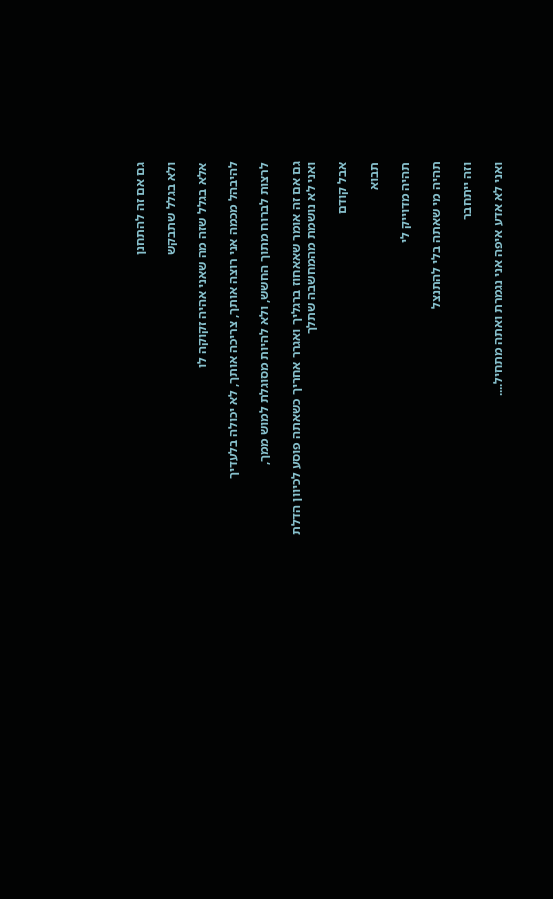גם אם זה להתחנן

ולא בגלל שתבקש

אלא בגלל שזה מה שאני אהיה זקוקה לו

להיבהל מכמה אני רוצה אותך, צריכה אותך, לא יכולה בלעדיך

לרצות לברוח מתוך החשש, ולא להיות מסוגלת למוש ממך,

גם אם זה אומר שאאחוז ברגליך ואגרר אחריך כשאתה פוסע לכיוון הדלת ואני לא נושמת מהמחשבה שתלך

אבל קודם

תבוא

תהיה מדוייק לי

תהיה מי שאתה בלי להתנצל

וזה ייתחבר

ואני לא אדע איפה אני נגמרת ואתה מתחיל....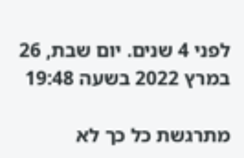לפני 4 שנים. יום שבת, 26 במרץ 2022 בשעה 19:48

מתרגשת כל כך לא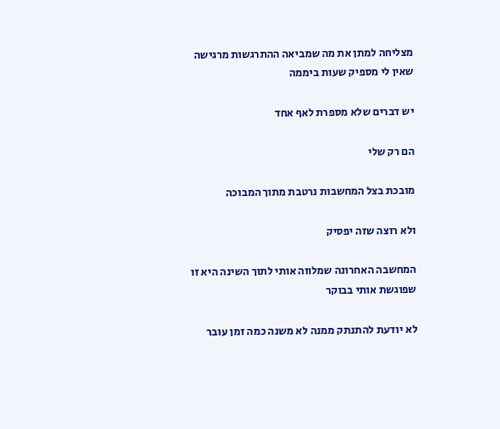מצליחה למתן את מה שמביאה ההתרגשות מרגישה שאין לי מספיק שעות ביממה

יש דברים שלא מספרת לאף אחד

הם רק שלי

מובכת בצל המחשבות נרטבת מתוך המבוכה

ולא רוצה שזה יפסיק

המחשבה האחרונה שמלווה אותי לתוך השינה היא זו שפוגשת אותי בבוקר

לא יודעת להתנתק ממנה לא משנה כמה זמן עובר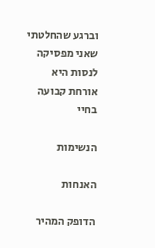וברגע שהחלטתי שאני מפסיקה לנסות היא אורחת קבועה בחיי

הנשימות

האנחות

הדופק המהיר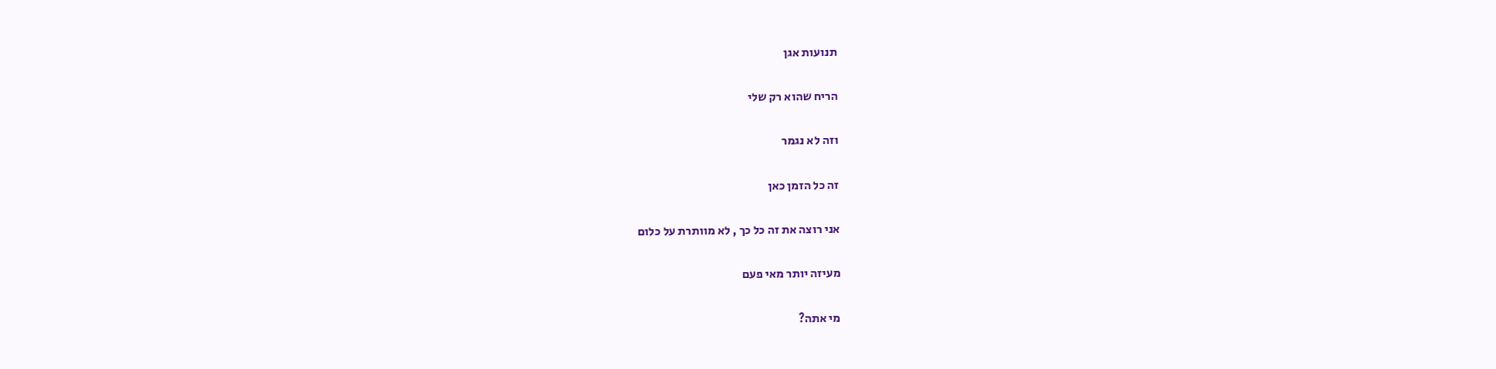תנועות אגן

הריח שהוא רק שלי

וזה לא נגמר

זה כל הזמן כאן

אני רוצה את זה כל כך , לא מוותרת על כלום

מעיזה יותר מאי פעם

מי אתה?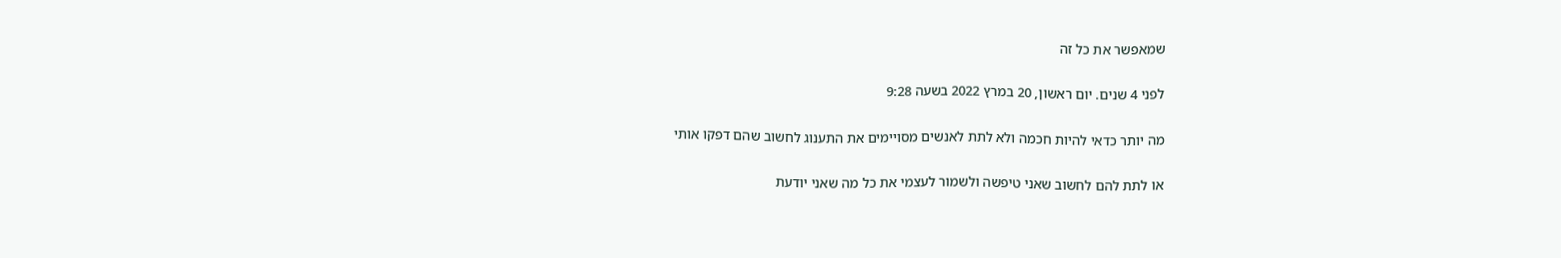שמאפשר את כל זה

לפני 4 שנים. יום ראשון, 20 במרץ 2022 בשעה 9:28

מה יותר כדאי להיות חכמה ולא לתת לאנשים מסויימים את התענוג לחשוב שהם דפקו אותי

או לתת להם לחשוב שאני טיפשה ולשמור לעצמי את כל מה שאני יודעת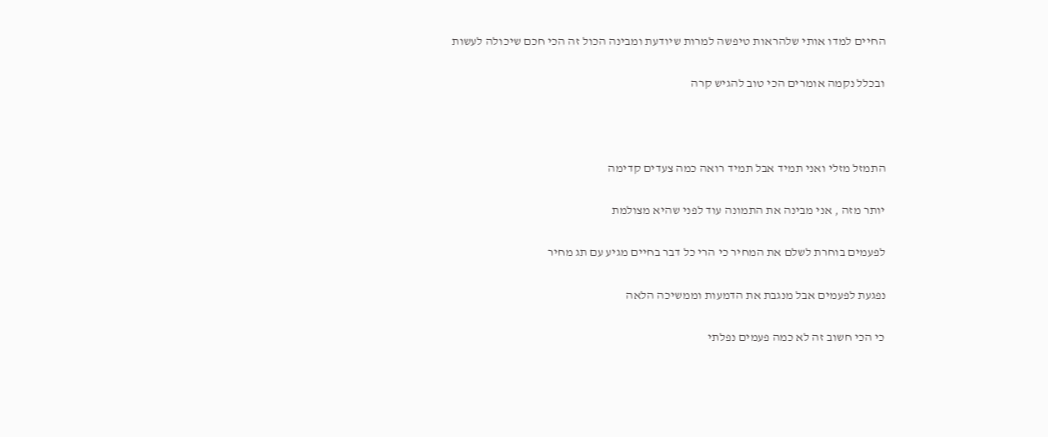החיים למדו אותי שלהראות טיפשה למרות שיודעת ומבינה הכול זה הכי חכם שיכולה לעשות

ובכלל נקמה אומרים הכי טוב להגיש קרה



התמזל מזלי ואני תמיד אבל תמיד רואה כמה צעדים קדימה

יותר מזה , אני מבינה את התמונה עוד לפני שהיא מצולמת

לפעמים בוחרת לשלם את המחיר כי הרי כל דבר בחיים מגיע עם תג מחיר

נפגעת לפעמים אבל מנגבת את הדמעות וממשיכה הלאה

כי הכי חשוב זה לא כמה פעמים נפלתי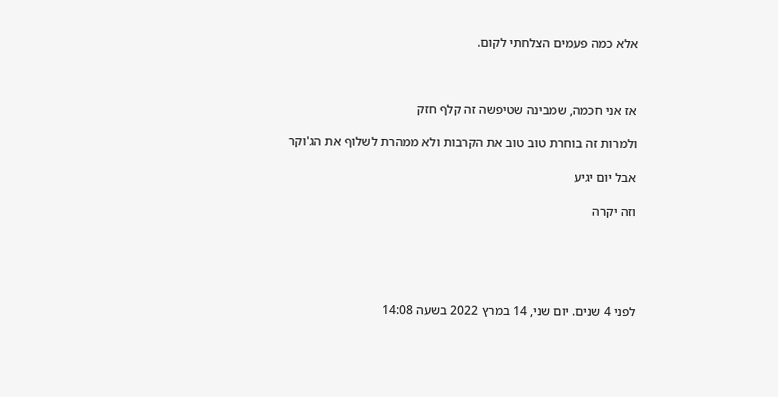אלא כמה פעמים הצלחתי לקום.



אז אני חכמה, שמבינה שטיפשה זה קלף חזק

ולמרות זה בוחרת טוב טוב את הקרבות ולא ממהרת לשלוף את הג'וקר

אבל יום יגיע

וזה יקרה





לפני 4 שנים. יום שני, 14 במרץ 2022 בשעה 14:08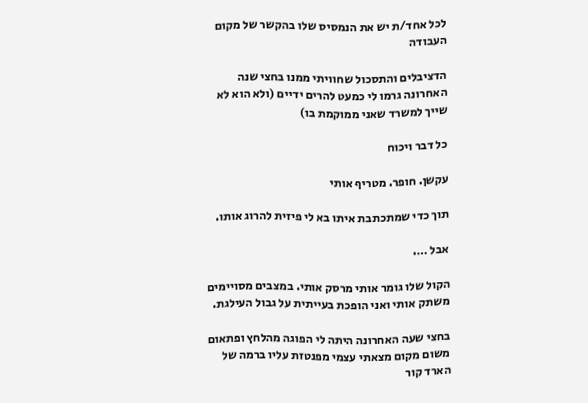לכל אחד/ת יש את הנמסיס שלו בהקשר של מקום העבודה

הדציבלים והתסכול שחוויתי ממנו בחצי שנה האחרונה גרמו לי כמעט להרים ידיים (ולא הוא לא שייך למשרד שאני ממוקמת בו)

כל דבר ויכוח

עקשן. חופר. מטריף אותי

תוך כדי שמתכתבת איתו בא לי פיזית להרוג אותו.

אבל ….

הקול שלו גומר אותי מרסק אותי. במצבים מסויימים משתק אותי ואני הופכת בעייתית על גבול העילגת.

בחצי שעה האחרונה היתה לי הפוגה מהלחץ ופתאום משום מקום מצאתי עצמי מפנטזת עליו ברמה של הארד קור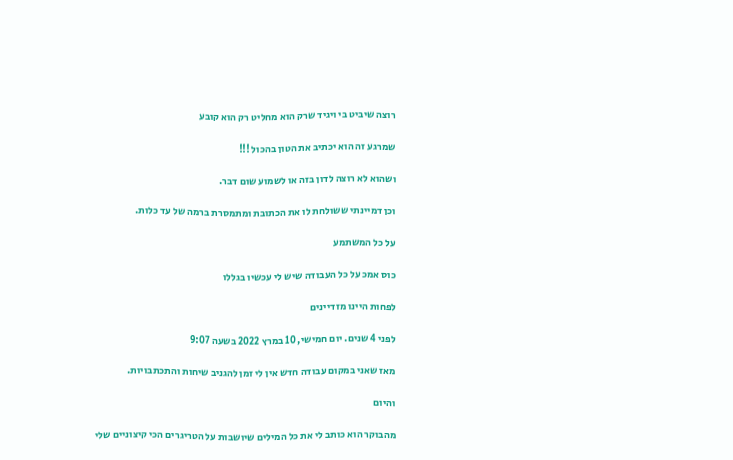רוצה שיביט בי ויגיד שרק הוא מחליט רק הוא קובע

שמרגע זה הוא יכתיב את הטון בהכול !!!

ושהוא לא רוצה לדון בזה או לשמוע שום דבר.

וכן דמיינתי ששולחת לו את הכתובת ומתמסרת ברמה של עד כלות.

על כל המשתמע

כוס אמכ על כל העבודה שיש לי עכשיו בגללו

לפחות היינו מזדיינים

לפני 4 שנים. יום חמישי, 10 במרץ 2022 בשעה 9:07

מאז שאני במקום עבודה חדש אין לי זמן להגניב שיחות והתכתבויות.

והיום

מהבוקר הוא כותב לי את כל המילים שיושבות על הטריגרים הכי קיצוניים שלי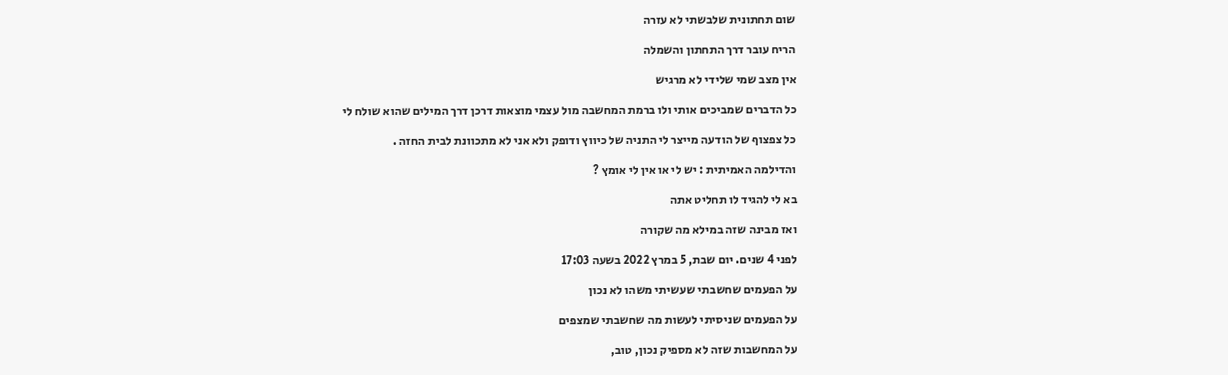שום תחתונית שלבשתי לא עזרה

הריח עובר דרך התחתון והשמלה

אין מצב שמי שלידי לא מרגיש

כל הדברים שמביכים אותי ולו ברמת המחשבה מול עצמי מוצאות דרכן דרך המילים שהוא שולח לי

כל צפצוף של הודעה מייצר לי התניה של כיווץ ודופק ולא אני לא מתכוונת לבית החזה .

והדילמה האמיתית : יש לי או אין לי אומץ ?

בא לי להגיד לו תחליט אתה

ואז מבינה שזה במילא מה שקורה

לפני 4 שנים. יום שבת, 5 במרץ 2022 בשעה 17:03

על הפעמים שחשבתי שעשיתי משהו לא נכון

על הפעמים שניסיתי לעשות מה שחשבתי שמצפים

על המחשבות שזה לא מספיק נכון, טוב,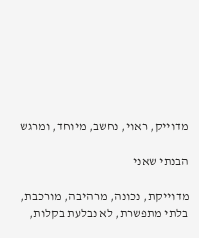מדוייק, ראוי, נחשב, מיוחד, ומרגש

הבנתי שאני

מדוייקת, נכונה, מרהיבה, מורכבת, בלתי מתפשרת, לא נבלעת בקלות,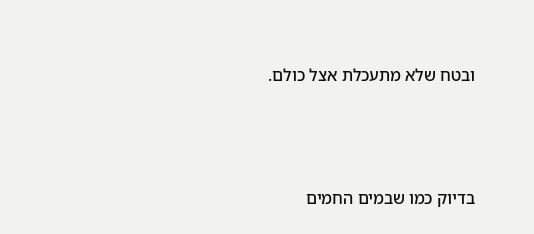ובטח שלא מתעכלת אצל כולם.



בדיוק כמו שבמים החמים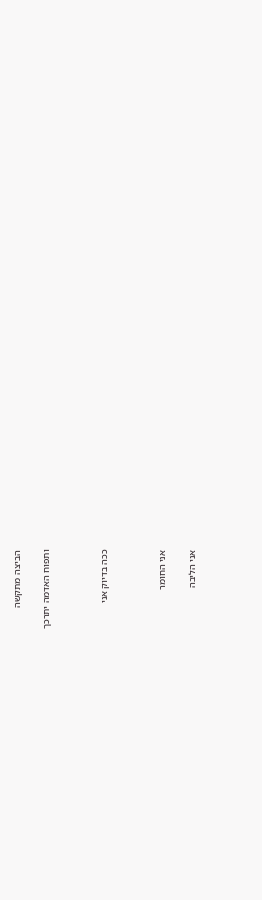הביצה מתקשה

ותפוח האדמה יתרכך



ככה בדיוק אני



אני החומר

אני הליבה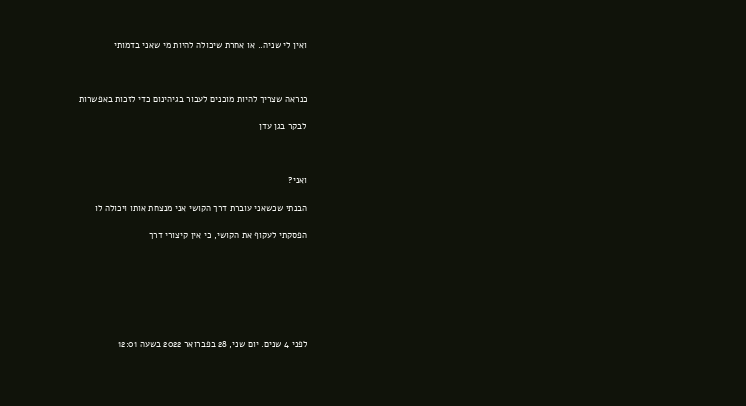ואין לי שניה.. או אחרת שיכולה להיות מי שאני בדמותי



כנראה שצריך להיות מוכנים לעבור בגיהינום כדי לזכות באפשרות

לבקר בגן עדן



ואני?

הבנתי שכשאני עוברת דרך הקושי אני מנצחת אותו ויכולה לו

הפסקתי לעקוף את הקושי, כי אין קיצורי דרך







לפני 4 שנים. יום שני, 28 בפברואר 2022 בשעה 12:01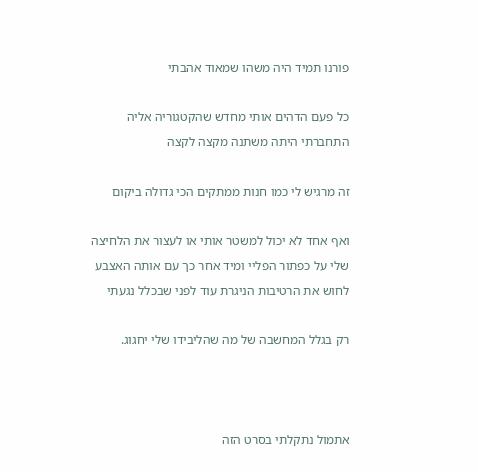פורנו תמיד היה משהו שמאוד אהבתי

כל פעם הדהים אותי מחדש שהקטגוריה אליה התחברתי היתה משתנה מקצה לקצה

זה מרגיש לי כמו חנות ממתקים הכי גדולה ביקום

ואף אחד לא יכול למשטר אותי או לעצור את הלחיצה שלי על כפתור הפליי ומיד אחר כך עם אותה האצבע לחוש את הרטיבות הניגרת עוד לפני שבכלל נגעתי

רק בגלל המחשבה של מה שהליבידו שלי יחגוג.



אתמול נתקלתי בסרט הזה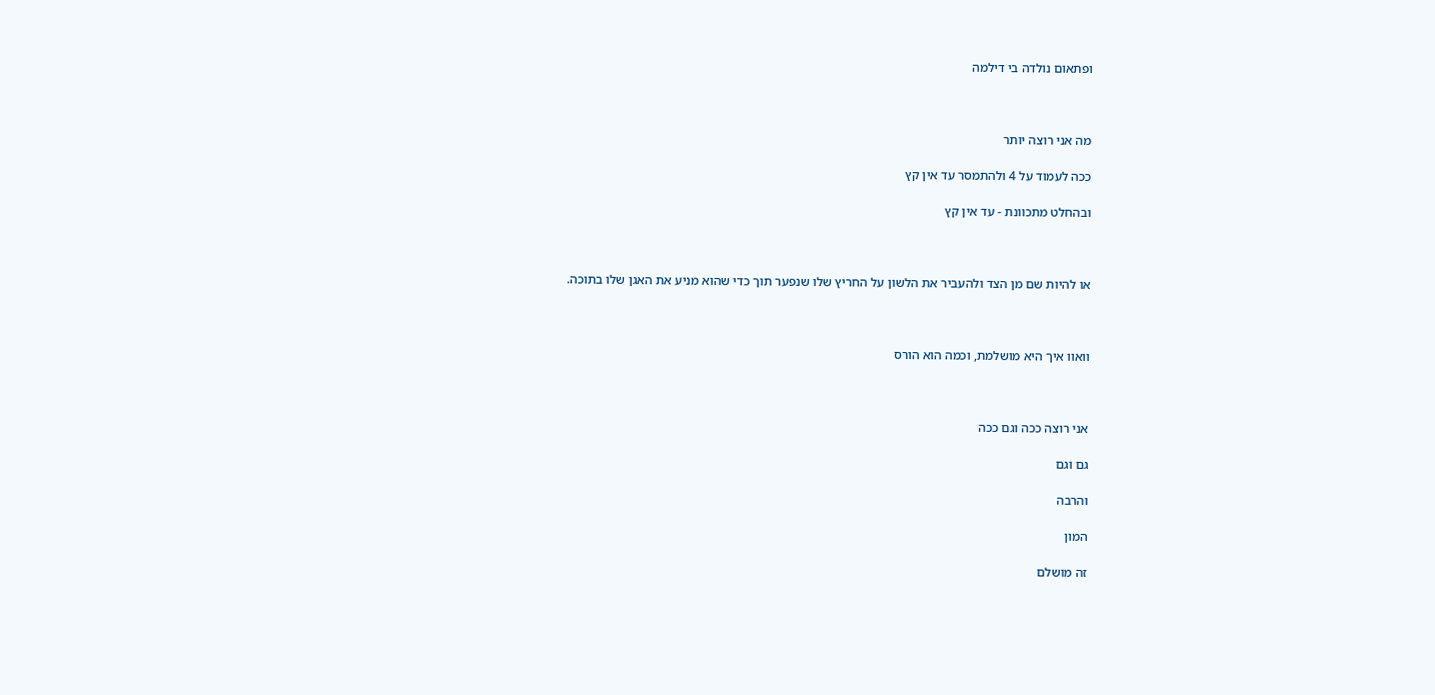ופתאום נולדה בי דילמה



מה אני רוצה יותר

ככה לעמוד על 4 ולהתמסר עד אין קץ

ובהחלט מתכוונת - עד אין קץ



או להיות שם מן הצד ולהעביר את הלשון על החריץ שלו שנפער תוך כדי שהוא מניע את האגן שלו בתוכה.



וואוו איך היא מושלמת, וכמה הוא הורס



אני רוצה ככה וגם ככה

גם וגם

והרבה

המון

זה מושלם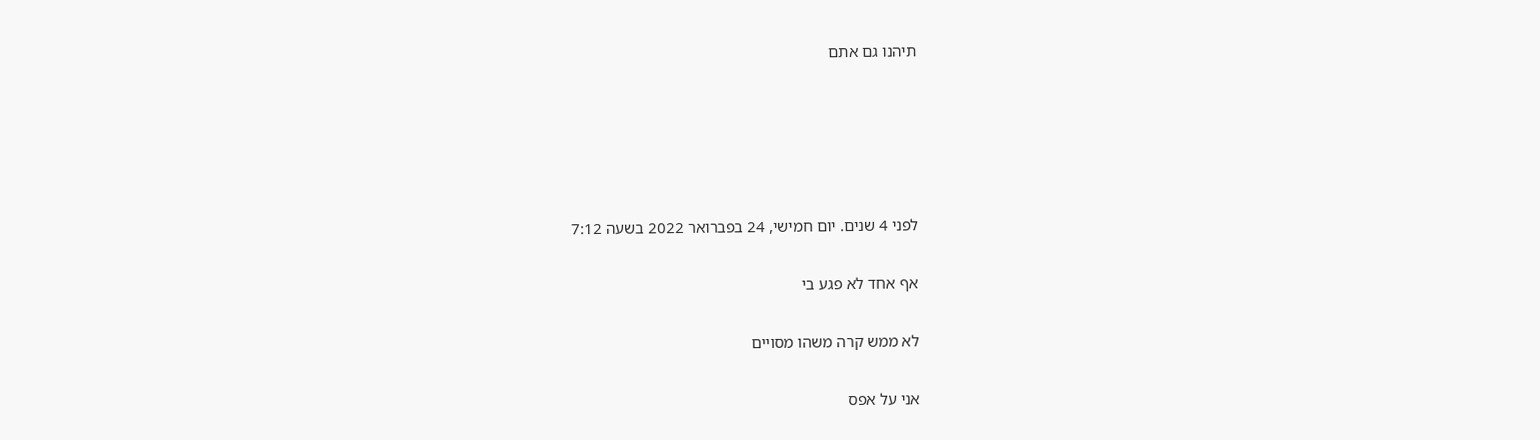תיהנו גם אתם





לפני 4 שנים. יום חמישי, 24 בפברואר 2022 בשעה 7:12

אף אחד לא פגע בי

לא ממש קרה משהו מסויים

אני על אפס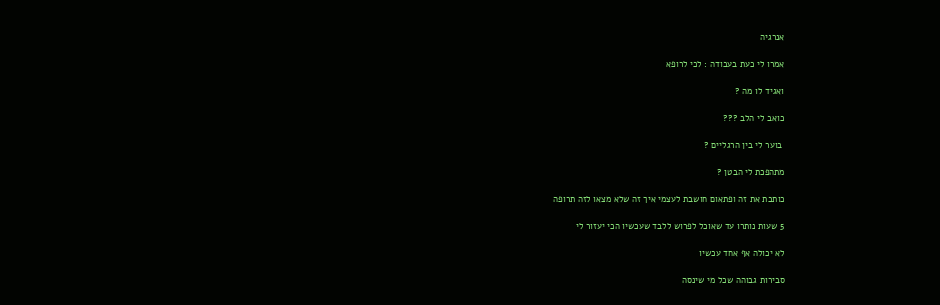אנרגיה

אמרו לי כעת בעבודה : לכי לרופא

ואגיד לו מה ?

כואב לי הלב ???

 בוער לי בין הרגליים ?

מתהפכת לי הבטן ?

כותבת את זה ופתאום חושבת לעצמי איך זה שלא מצאו לזה תרופה

5 שעות נותרו עד שאוכל לפרוש ללבד שעכשיו הכי יעזור לי

לא יכולה אף אחד עכשיו

סבירות גבוהה שכל מי שינסה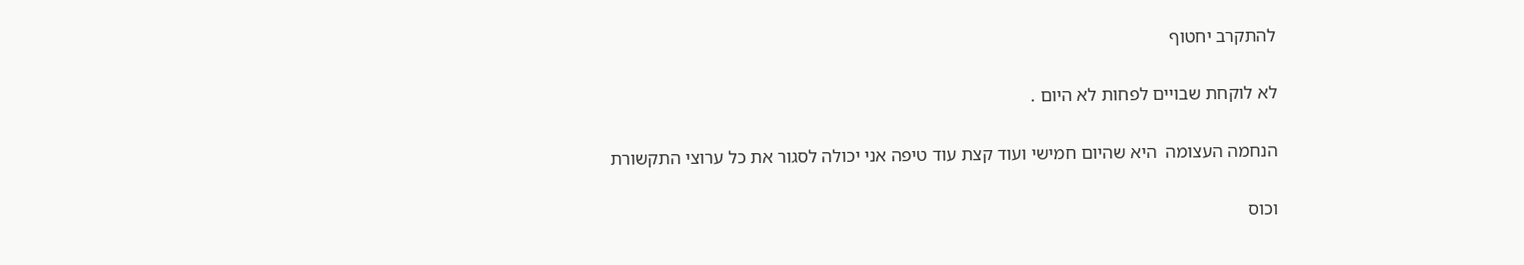להתקרב יחטוף

לא לוקחת שבויים לפחות לא היום .

הנחמה העצומה  היא שהיום חמישי ועוד קצת עוד טיפה אני יכולה לסגור את כל ערוצי התקשורת

וכוס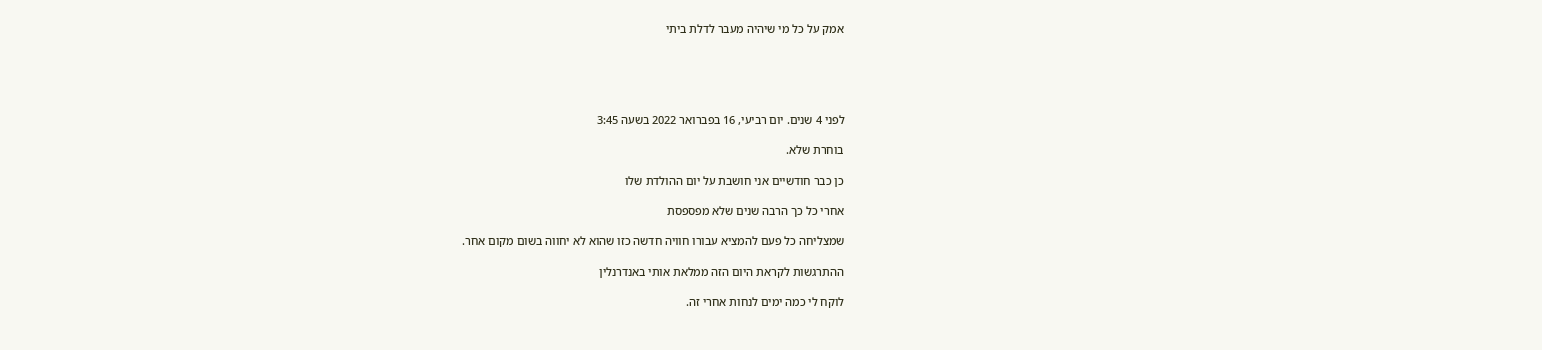אמק על כל מי שיהיה מעבר לדלת ביתי





לפני 4 שנים. יום רביעי, 16 בפברואר 2022 בשעה 3:45

בוחרת שלא.

כן כבר חודשיים אני חושבת על יום ההולדת שלו

אחרי כל כך הרבה שנים שלא מפספסת

שמצליחה כל פעם להמציא עבורו חוויה חדשה כזו שהוא לא יחווה בשום מקום אחר.

ההתרגשות לקראת היום הזה ממלאת אותי באנדרנלין

לוקח לי כמה ימים לנחות אחרי זה.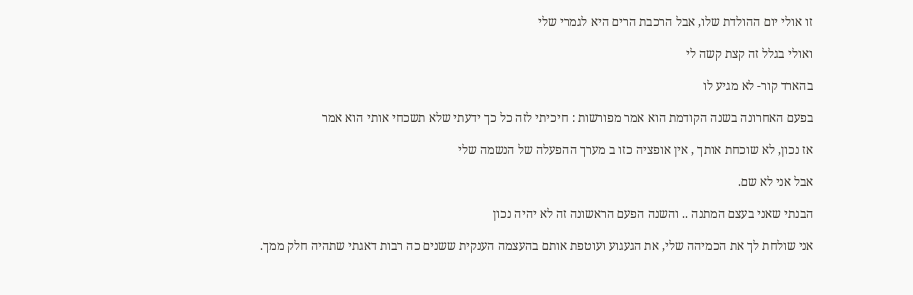זו אולי יום ההולדת שלו, אבל הרכבת הרים היא לגמרי שלי

ואולי בגלל זה קצת קשה לי

בהארד קור- לא מגיע לו

בפעם האחרונה בשנה הקודמת הוא אמר מפורשות : חיכיתי לזה כל כך ידעתי שלא תשכחי אותי הוא אמר

אז נכון, לא שוכחת אותך , אין אופציה כזו ב מערך ההפעלה של הנשמה שלי

אבל אני לא שם.

הבנתי שאני בעצם המתנה .. והשנה הפעם הראשונה זה לא יהיה נכון

אני שולחת לך את הכמיהה שלי, את הגעגוע ועוטפת אותם בהעצמה הענקית ששנים כה רבות דאגתי שתהיה חלק ממך.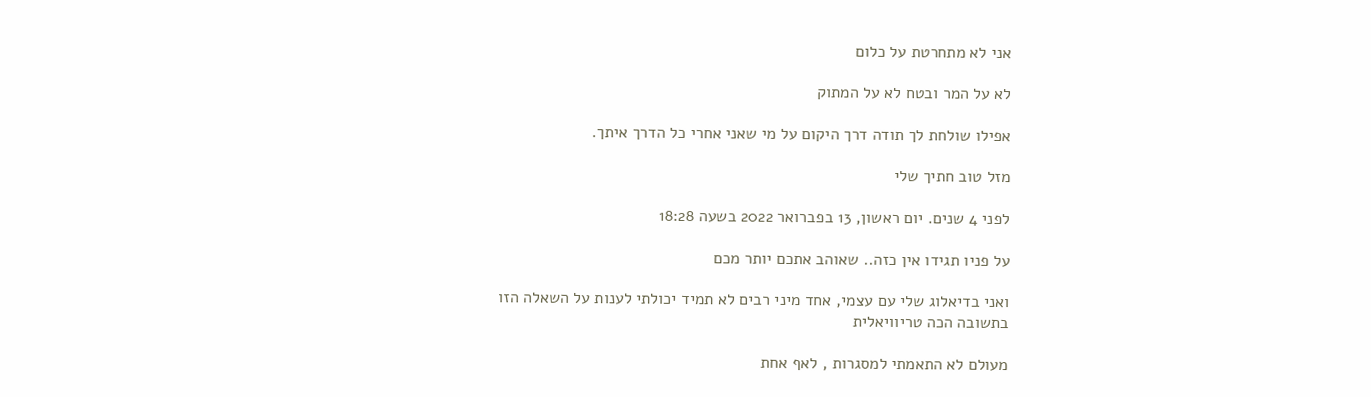אני לא מתחרטת על כלום

לא על המר ובטח לא על המתוק

אפילו שולחת לך תודה דרך היקום על מי שאני אחרי כל הדרך איתך.

מזל טוב חתיך שלי

לפני 4 שנים. יום ראשון, 13 בפברואר 2022 בשעה 18:28

על פניו תגידו אין כזה.. שאוהב אתכם יותר מכם

ואני בדיאלוג שלי עם עצמי, אחד מיני רבים לא תמיד יכולתי לענות על השאלה הזו בתשובה הכה טריוויאלית

מעולם לא התאמתי למסגרות , לאף אחת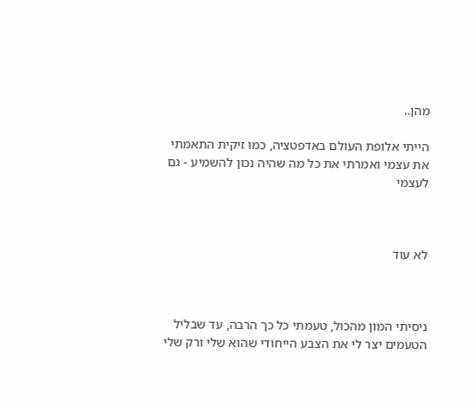מהן..

הייתי אלופת העולם באדפטציה, כמו זיקית התאמתי את עצמי ואמרתי את כל מה שהיה נכון להשמיע - גם לעצמי



לא עוד



ניסיתי המון מהכול, טעמתי כל כך הרבה, עד שבליל הטעמים יצר לי את הצבע הייחודי שהוא שלי ורק שלי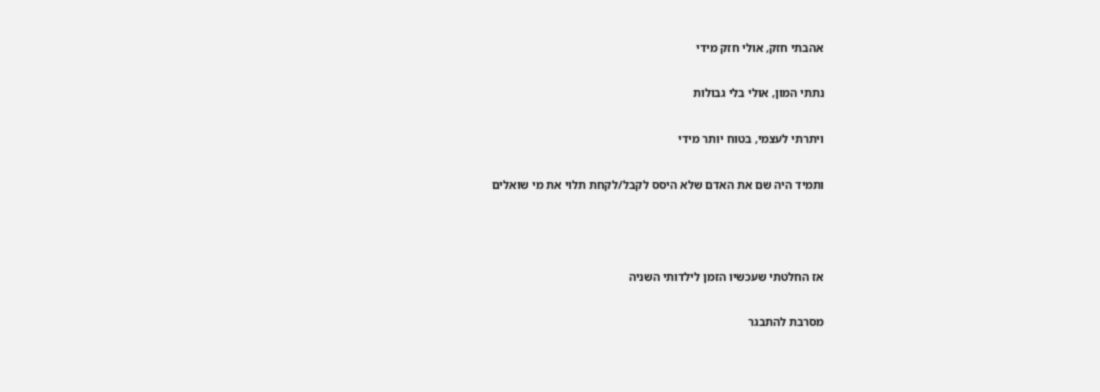אהבתי חזק, אולי חזק מידי

נתתי המון, אולי בלי גבולות

ויתרתי לעצמי, בטוח יותר מידי

ותמיד היה שם את האדם שלא היסס לקבל/לקחת תלוי את מי שואלים



אז החלטתי שעכשיו הזמן לילדותי השניה

מסרבת להתבגר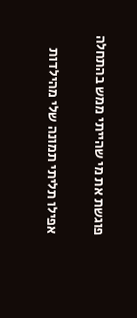פוגשת את מי שהייתי ממש בהתחלה

אפילו תליתי תמונה שלי מהילדות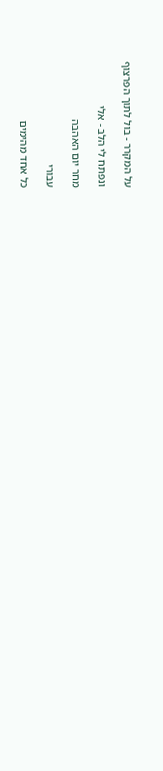על המקרר - בול לתוך הפרצוף

ונפתח לי הלב - אלי

מחר יום האהבה

עבורי

כל אחד מהימים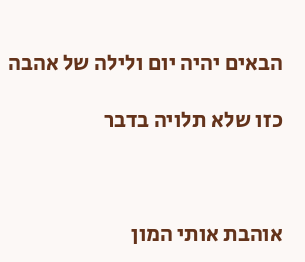הבאים יהיה יום ולילה של אהבה

כזו שלא תלויה בדבר



אוהבת אותי המון